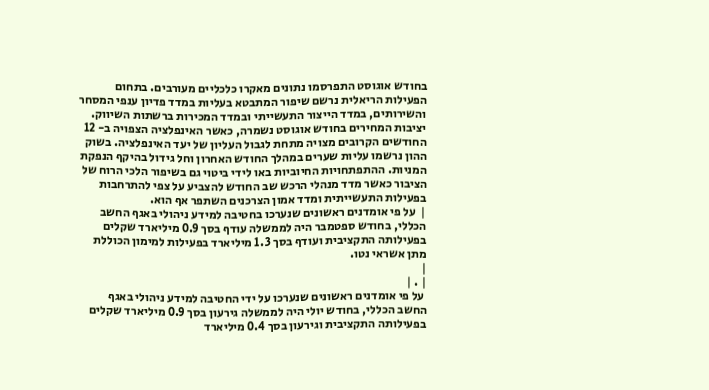בחודש אוגוסט התפרסמו נתונים מאקרו כלכליים מעורבים. בתחום הפעילות הריאלית נרשם שיפור המתבטא בעליות במדד פדיון ענפי המסחר והשירותים, במדד הייצור התעשייתי ובמדד המכירות ברשתות השיווק. יציבות המחירים בחודש אוגוסט נשמרה, כאשר האינפלציה הצפויה ב- 12 החודשים הקרובים מצויה מתחת לגבול העליון של יעד האינפלציה. בשוק ההון נרשמו עליות שערים במהלך החודש האחרון וחל גידול בהיקף הנפקת המניות. ההתפתחויות החיוביות באו לידי ביטוי גם בשיפור הלכי הרוח של הציבור כאשר מדד מנהלי הרכש שב החודש להצביע על צפי להתרחבות בפעילות התעשייתית ומדד אמון הצרכנים השתפר אף הוא.
|  על פי אומדנים ראשונים שנערכו בחטיבה למידע ניהולי באגף החשב הכללי, בחודש ספטמבר היה לממשלה עודף בסך 0.9 מיליארד שקלים בפעילותה התקציבית ועודף בסך 1.3 מיליארד בפעילות למימון הכוללת מתן אשראי נטו.
|
| . |
 על פי אומדנים ראשונים שנערכו על ידי החטיבה למידע ניהולי באגף החשב הכללי, בחודש יולי היה לממשלה גירעון בסך 0.9 מיליארד שקלים בפעילותה התקציבית וגירעון בסך 0.4 מיליארד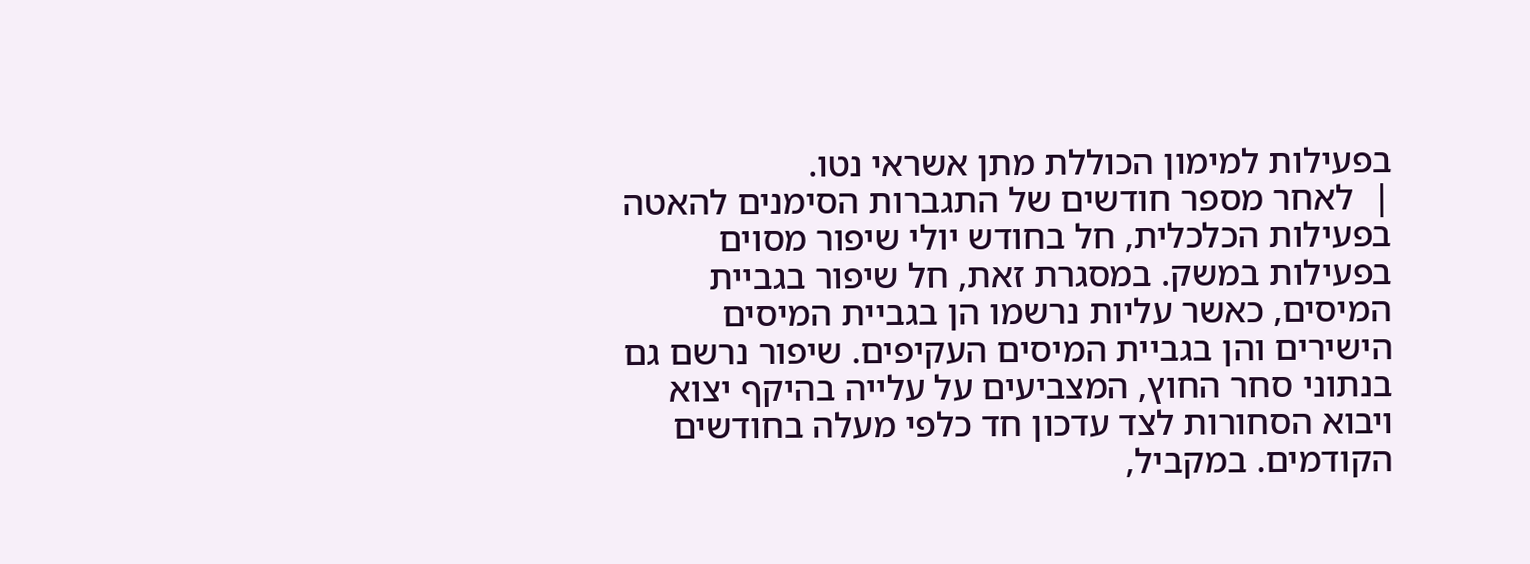בפעילות למימון הכוללת מתן אשראי נטו.
|  לאחר מספר חודשים של התגברות הסימנים להאטה בפעילות הכלכלית, חל בחודש יולי שיפור מסוים בפעילות במשק. במסגרת זאת, חל שיפור בגביית המיסים, כאשר עליות נרשמו הן בגביית המיסים הישירים והן בגביית המיסים העקיפים. שיפור נרשם גם בנתוני סחר החוץ, המצביעים על עלייה בהיקף יצוא ויבוא הסחורות לצד עדכון חד כלפי מעלה בחודשים הקודמים. במקביל,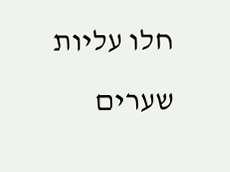חלו עליות שערים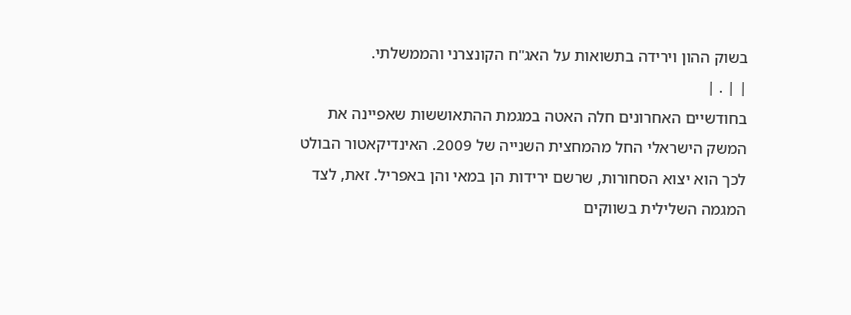בשוק ההון וירידה בתשואות על האג"ח הקונצרני והממשלתי.
| | . |
בחודשיים האחרונים חלה האטה במגמת ההתאוששות שאפיינה את המשק הישראלי החל מהמחצית השנייה של 2009. האינדיקאטור הבולט לכך הוא יצוא הסחורות, שרשם ירידות הן במאי והן באפריל. זאת, לצד המגמה השלילית בשווקים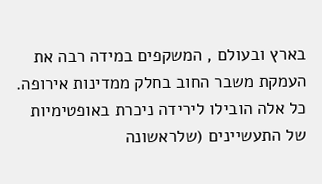בארץ ובעולם , המשקפים במידה רבה את העמקת משבר החוב בחלק ממדינות אירופה. כל אלה הובילו לירידה ניכרת באופטימיות של התעשיינים (שלראשונה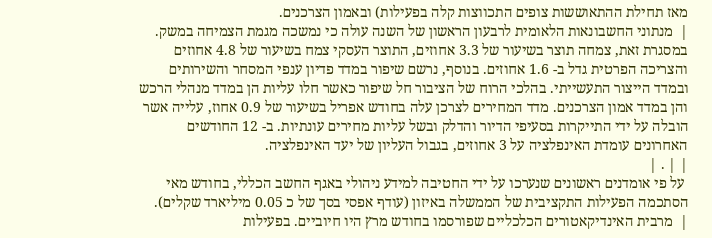מאז תחילת ההתאוששות צופים התכווצות קלה בפעילות) ובאמון הצרכנים.
|  מנתוני החשבונאות הלאומית לרבעון הראשון של השנה עולה כי נמשכה מגמת הצמיחה במשק. במסגרת זאת, צמחה תוצר בשיעור של 3.3 אחוזים, התוצר העסקי צמח בשיעור של 4.8 אחוזים והצריכה הפרטית גדל ב- 1.6 אחוזים. בנוסף, נרשם שיפור במדד פדיון ענפי המסחר והשירותים ובמדד הייצור התעשייתי. בהלכי הרוח של הציבור חל שיפור כאשר חלו עליות הן במדד מנהלי הרכש והן במדד אמון הצרכנים. מדד המחירים לצרכן עלה בחודש אפריל בשיעור של 0.9 אחוז, עלייה אשר הובלה על ידי התייקרות בסעיפי הדיור והדלק ובשל עליות מחירים עונתיות. ב- 12 החודשים האחרונים עומדת האינפלציה על 3 אחוזים, בגבול העליון של יעד האינפלציה.
| | . |
 על פי אומדנים ראשונים שנערכו על ידי החטיבה למידע ניהולי באגף החשב הכללי, בחודש מאי הסתכמה הפעילות התקציבית של הממשלה באיזון (עודף אפסי בסך של כ 0.05 מיליארד שקלים).
|  מרבית האינדיקאטורים הכלכליים שפורסמו בחודש מרץ היו חיוביים. בפעילות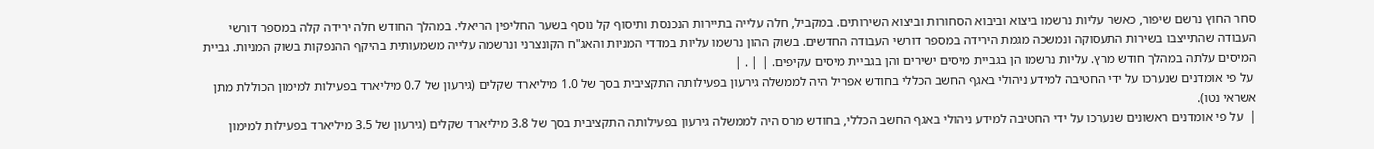סחר החוץ נרשם שיפור, כאשר עליות נרשמו ביצוא וביבוא הסחורות וביצוא השירותים. במקביל, חלה עלייה בתיירות הנכנסת ותיסוף קל נוסף בשער החליפין הריאלי. במהלך החודש חלה ירידה קלה במספר דורשי העבודה שהתייצבו בשירות התעסוקה ונמשכה מגמת הירידה במספר דורשי העבודה החדשים. בשוק ההון נרשמו עליות במדדי המניות והאג"ח הקונצרני ונרשמה עלייה משמעותית בהיקף ההנפקות בשוק המניות. גביית המיסים עלתה במהלך חודש מרץ. עליות נרשמו הן בגביית מיסים ישירים והן בגביית מיסים עקיפים. | | . |
 על פי אומדנים שנערכו על ידי החטיבה למידע ניהולי באגף החשב הכללי בחודש אפריל היה לממשלה גירעון בפעילותה התקציבית בסך של 1.0 מיליארד שקלים (גירעון של 0.7 מיליארד בפעילות למימון הכוללת מתן אשראי נטו).
|  על פי אומדנים ראשונים שנערכו על ידי החטיבה למידע ניהולי באגף החשב הכללי, בחודש מרס היה לממשלה גירעון בפעילותה התקציבית בסך של 3.8 מיליארד שקלים (גירעון של 3.5 מיליארד בפעילות למימון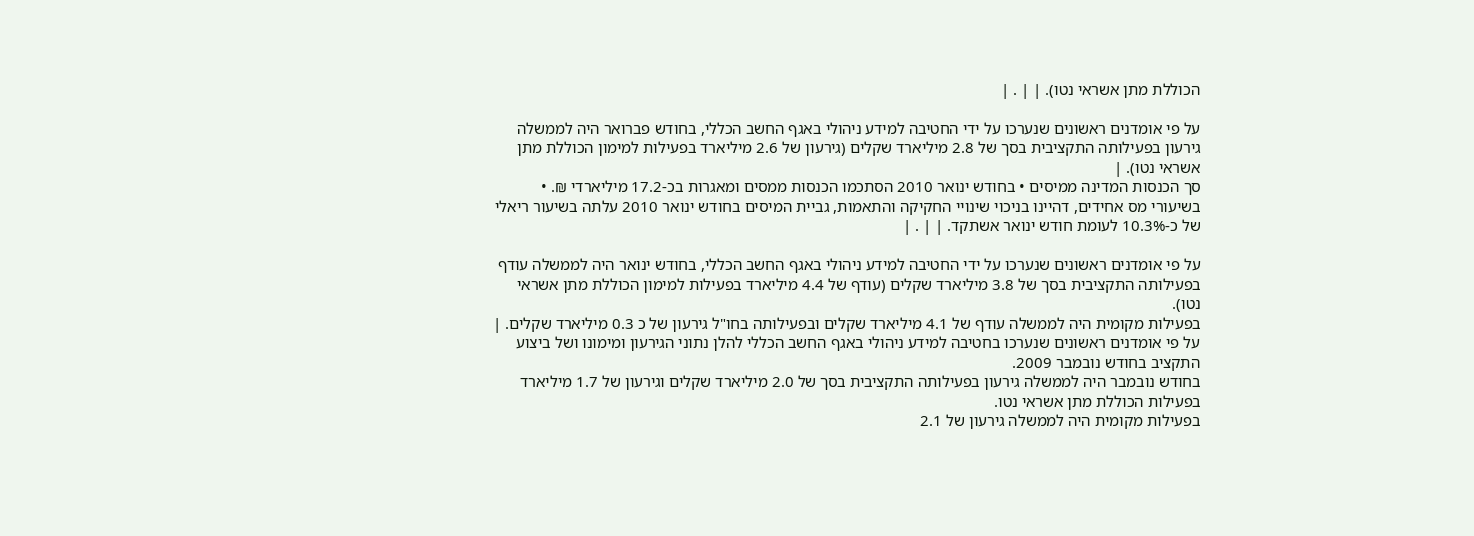הכוללת מתן אשראי נטו). | | . |

על פי אומדנים ראשונים שנערכו על ידי החטיבה למידע ניהולי באגף החשב הכללי, בחודש פברואר היה לממשלה גירעון בפעילותה התקציבית בסך של 2.8 מיליארד שקלים (גירעון של 2.6 מיליארד בפעילות למימון הכוללת מתן אשראי נטו). |
סך הכנסות המדינה ממיסים • בחודש ינואר 2010 הסתכמו הכנסות ממסים ומאגרות בכ-17.2 מיליארדי ₪. • בשיעורי מס אחידים, דהיינו בניכוי שינויי החקיקה והתאמות, גביית המיסים בחודש ינואר 2010 עלתה בשיעור ריאלי של כ-10.3% לעומת חודש ינואר אשתקד. | | . |

על פי אומדנים ראשונים שנערכו על ידי החטיבה למידע ניהולי באגף החשב הכללי, בחודש ינואר היה לממשלה עודף בפעילותה התקציבית בסך של 3.8 מיליארד שקלים (עודף של 4.4 מיליארד בפעילות למימון הכוללת מתן אשראי נטו).
בפעילות מקומית היה לממשלה עודף של 4.1 מיליארד שקלים ובפעילותה בחו"ל גירעון של כ 0.3 מיליארד שקלים. |
על פי אומדנים ראשונים שנערכו בחטיבה למידע ניהולי באגף החשב הכללי להלן נתוני הגירעון ומימונו ושל ביצוע התקציב בחודש נובמבר 2009.
בחודש נובמבר היה לממשלה גירעון בפעילותה התקציבית בסך של 2.0 מיליארד שקלים וגירעון של 1.7 מיליארד בפעילות הכוללת מתן אשראי נטו.
בפעילות מקומית היה לממשלה גירעון של 2.1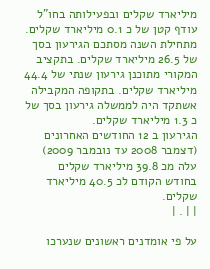מיליארד שקלים ובפעילותה בחו"ל עודף קטן של כ 0.1 מיליארד שקלים.
מתחילת השנה מסתכם הגירעון בסך של 26.5 מיליארד שקלים. בתקציב המקורי מתוכנן גירעון שנתי של 44.4 מיליארד שקלים. בתקופה המקבילה אשתקד היה לממשלה גירעון בסך של כ 1.3 מיליארד שקלים.
הגירעון ב 12 החודשים האחרונים (דצמבר 2008 עד נובמבר 2009) עלה מכ 39.8 מיליארד שקלים בחודש הקודם לכ 40.5 מיליארד שקלים.
| | . |

על פי אומדנים ראשונים שנערכו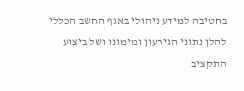בחטיבה למידע ניהולי באגף החשב הכללי להלן נתוני הגירעון ומימונו ושל ביצוע התקציב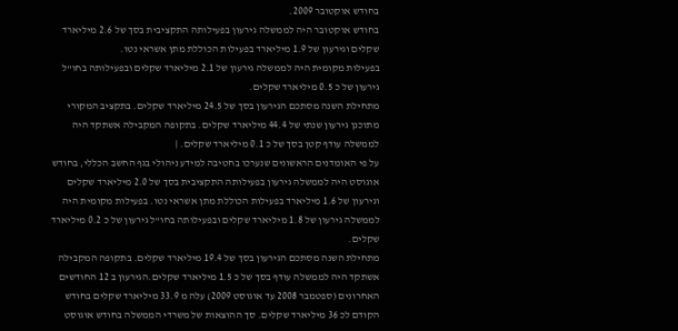בחודש אוקטובר 2009.
בחודש אוקטובר היה לממשלה גירעון בפעילותה התקציבית בסך של 2.6 מיליארד שקלים וגירעון של 1.9 מיליארד בפעילות הכוללת מתן אשראי נטו.
בפעילות מקומית היה לממשלה גירעון של 2.1 מיליארד שקלים ובפעילותה בחו"ל גירעון של כ 0.5 מיליארד שקלים.
מתחילת השנה מסתכם הגירעון בסך של 24.5 מיליארד שקלים. בתקציב המקורי מתוכנן גירעון שנתי של 44.4 מיליארד שקלים. בתקופה המקבילה אשתקד היה לממשלה עודף קטן בסך של כ 0.1 מיליארד שקלים. |
על פי האומדנים הראשונים שנערכו בחטיבה למידע ניהולי בגף החשב הכללי, בחודש אוגוסט היה לממשלה גירעון בפעילותה התקציבית בסך של 2.0 מיליארד שקלים וגירעון של 1.6 מיליארד בפעילות הכוללת מתן אשראי נטו. בפעילות מקומית היה לממשלה גירעון של 1.8 מיליארד שקלים ובפעילותה בחו"ל גירעון של כ 0.2 מיליארד שקלים.
מתחילת השנה מסתכם הגירעון בסך של 19.4 מיליארד שקלים. בתקופה המקבילה אשתקד היה לממשלה עודף בסך של כ 1.5 מיליארד שקלים.הגירעון ב 12 החודשים האחרונים (ספטמבר 2008 עד אוגוסט 2009) עלה מ 33.9 מיליארד שקלים בחודש הקודם לכ 36 מיליארד שקלים. סך ההוצאות של משרדי הממשלה בחודש אוגוסט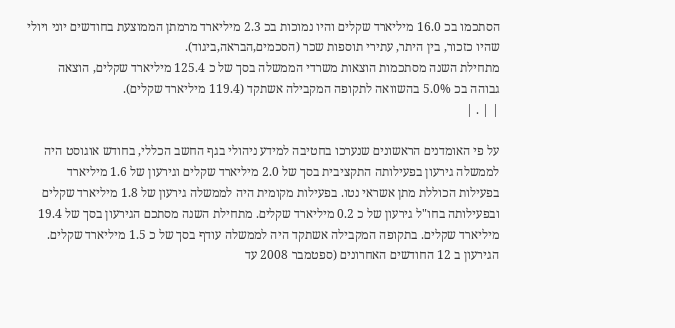הסתכמו בכ 16.0 מיליארד שקלים והיו נמוכות בכ 2.3 מיליארד מרמתן הממוצעת בחודשים יוני ויולי שהיו כזכור, בין היתר, עתירי תוספות שכר (הסכמים,הבראה,ביגוד).
מתחילת השנה מסתכמות הוצאות משרדי הממשלה בסך של כ 125.4 מיליארד שקלים, הוצאה גבוהה בכ 5.0% בהשוואה לתקופה המקבילה אשתקד (119.4 מיליארד שקלים).
| | . |

על פי האומדנים הראשונים שנערכו בחטיבה למידע ניהולי בגף החשב הכללי, בחודש אוגוסט היה לממשלה גירעון בפעילותה התקציבית בסך של 2.0 מיליארד שקלים וגירעון של 1.6 מיליארד בפעילות הכוללת מתן אשראי נטו. בפעילות מקומית היה לממשלה גירעון של 1.8 מיליארד שקלים ובפעילותה בחו"ל גירעון של כ 0.2 מיליארד שקלים. מתחילת השנה מסתכם הגירעון בסך של 19.4 מיליארד שקלים. בתקופה המקבילה אשתקד היה לממשלה עודף בסך של כ 1.5 מיליארד שקלים. הגירעון ב 12 החודשים האחרונים (ספטמבר 2008 עד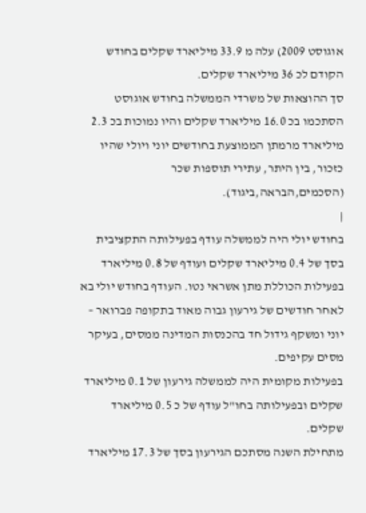אוגוסט 2009) עלה מ 33.9 מיליארד שקלים בחודש הקודם לכ 36 מיליארד שקלים.
סך ההוצאות של משרדי הממשלה בחודש אוגוסט הסתכמו בכ 16.0 מיליארד שקלים והיו נמוכות בכ 2.3 מיליארד מרמתן הממוצעת בחודשים יוני ויולי שהיו כזכור, בין היתר, עתירי תוספות שכר (הסכמים,הבראה,ביגוד).
|
בחודש יולי היה לממשלה עודף בפעילותה התקציבית בסך של 0.4 מיליארד שקלים ועודף של 0.8 מיליארד בפעילות הכוללת מתן אשראי נטו. העודף בחודש יולי בא לאחר חודשים של גירעון גבוה מאוד בתקופה פברואר – יוני ומשקף גידול חד בהכנסות המדינה ממסים, בעיקר מסים עקיפים.
בפעילות מקומית היה לממשלה גירעון של 0.1 מיליארד שקלים ובפעילותה בחו"ל עודף של כ 0.5 מיליארד שקלים.
מתחילת השנה מסתכם הגירעון בסך של 17.3 מיליארד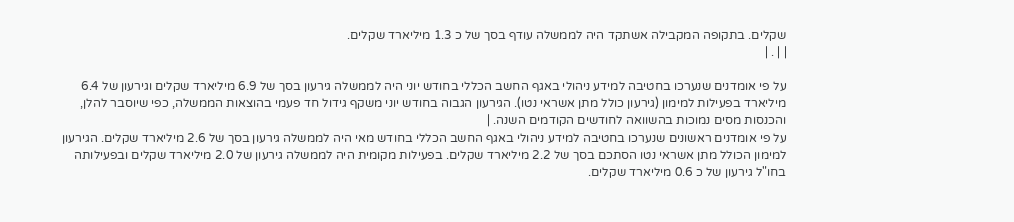שקלים. בתקופה המקבילה אשתקד היה לממשלה עודף בסך של כ 1.3 מיליארד שקלים.
| | . |

על פי אומדנים שנערכו בחטיבה למידע ניהולי באגף החשב הכללי בחודש יוני היה לממשלה גירעון בסך של 6.9 מיליארד שקלים וגירעון של 6.4 מיליארד בפעילות למימון (גירעון כולל מתן אשראי נטו). הגירעון הגבוה בחודש יוני משקף גידול חד פעמי בהוצאות הממשלה, כפי שיוסבר להלן, והכנסות מסים נמוכות בהשוואה לחודשים הקודמים השנה. |
על פי אומדנים ראשונים שנערכו בחטיבה למידע ניהולי באגף החשב הכללי בחודש מאי היה לממשלה גירעון בסך של 2.6 מיליארד שקלים. הגירעון למימון הכולל מתן אשראי נטו הסתכם בסך של 2.2 מיליארד שקלים. בפעילות מקומית היה לממשלה גירעון של 2.0 מיליארד שקלים ובפעילותה בחו"ל גירעון של כ 0.6 מיליארד שקלים.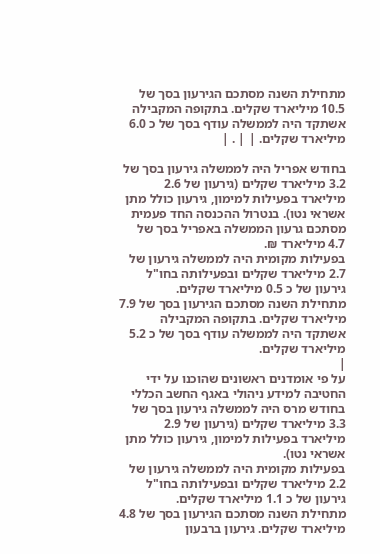מתחילת השנה מסתכם הגירעון בסך של 10.5 מיליארד שקלים. בתקופה המקבילה אשתקד היה לממשלה עודף בסך של כ 6.0 מיליארד שקלים. | | . |

בחודש אפריל היה לממשלה גירעון בסך של 3.2 מיליארד שקלים (גירעון של 2.6 מיליארד בפעילות למימון, גירעון כולל מתן אשראי נטו). בנטרול ההכנסה החד פעמית מסתכם גרעון הממשלה באפריל בסך של 4.7 מיליארד ₪.
בפעילות מקומית היה לממשלה גירעון של 2.7 מיליארד שקלים ובפעילותה בחו"ל גירעון של כ 0.5 מיליארד שקלים.
מתחילת השנה מסתכם הגירעון בסך של 7.9 מיליארד שקלים. בתקופה המקבילה אשתקד היה לממשלה עודף בסך של כ 5.2 מיליארד שקלים.
|
על פי אומדנים ראשונים שהוכנו על ידי החטיבה למידע ניהולי באגף החשב הכללי בחודש מרס היה לממשלה גירעון בסך של 3.3 מיליארד שקלים (גירעון של 2.9 מיליארד בפעילות למימון, גירעון כולל מתן אשראי נטו).
בפעילות מקומית היה לממשלה גירעון של 2.2 מיליארד שקלים ובפעילותה בחו"ל גירעון של כ 1.1 מיליארד שקלים.
מתחילת השנה מסתכם הגירעון בסך של 4.8 מיליארד שקלים. גירעון ברבעון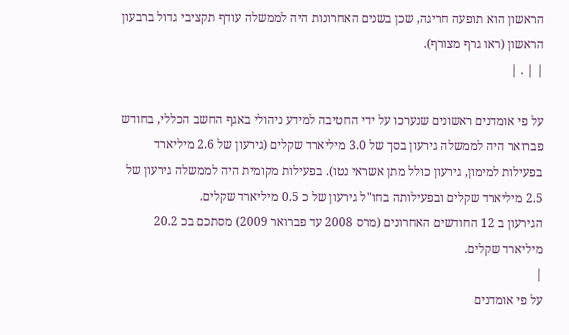הראשון הוא תופעה חריגה, שכן בשנים האחרונות היה לממשלה עודף תקציבי גדול ברבעון הראשון (ראו גרף מצורף).
| | . |

על פי אומדנים ראשונים שנערכו על ידי החטיבה למידע ניהולי באגף החשב הכללי, בחודש פברואר היה לממשלה גירעון בסך של 3.0 מיליארד שקלים (גירעון של 2.6 מיליארד בפעילות למימון, גירעון כולל מתן אשראי נטו). בפעילות מקומית היה לממשלה גירעון של 2.5 מיליארד שקלים ובפעילותה בחו"ל גירעון של כ 0.5 מיליארד שקלים.
הגירעון ב 12 החודשים האחרונים (מרס 2008 עד פברואר 2009) מסתכם בכ 20.2 מיליארד שקלים.
|
על פי אומדנים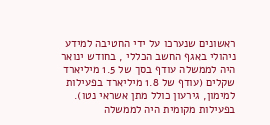ראשונים שנערכו על ידי החטיבה למידע ניהולי באגף החשב הכללי , בחודש ינואר היה לממשלה עודף בסך של 1.5 מיליארד שקלים (עודף של 1.8 מיליארד בפעילות למימון, גירעון כולל מתן אשראי נטו).
בפעילות מקומית היה לממשלה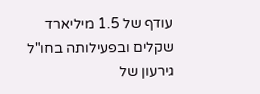עודף של 1.5 מיליארד שקלים ובפעילותה בחו"ל גירעון של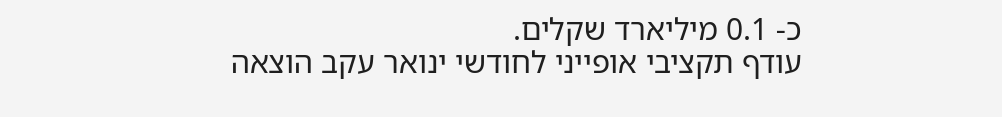כ- 0.1 מיליארד שקלים.
עודף תקציבי אופייני לחודשי ינואר עקב הוצאה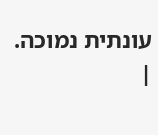עונתית נמוכה.
|